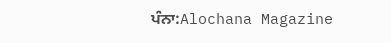ਪੰਨਾ:Alochana Magazine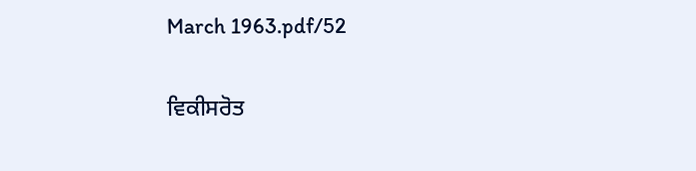March 1963.pdf/52

ਵਿਕੀਸਰੋਤ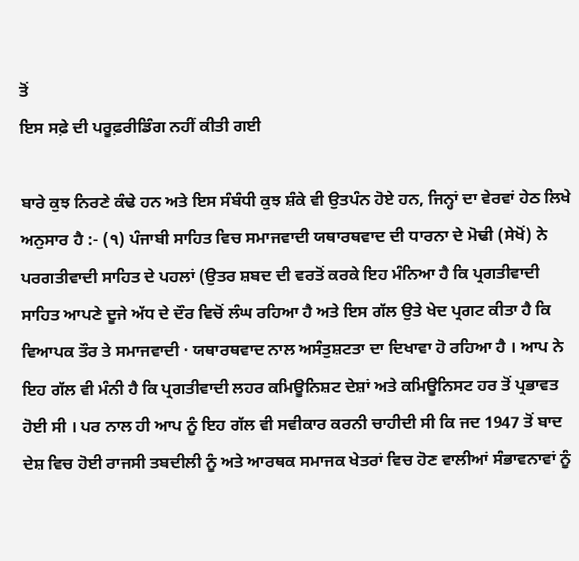ਤੋਂ
ਇਸ ਸਫ਼ੇ ਦੀ ਪਰੂਫ਼ਰੀਡਿੰਗ ਨਹੀਂ ਕੀਤੀ ਗਈ

ਬਾਰੇ ਕੁਝ ਨਿਰਣੇ ਕੰਢੇ ਹਨ ਅਤੇ ਇਸ ਸੰਬੰਧੀ ਕੁਝ ਸ਼ੰਕੇ ਵੀ ਉਤਪੰਨ ਹੋਏ ਹਨ, ਜਿਨ੍ਹਾਂ ਦਾ ਵੇਰਵਾਂ ਹੇਠ ਲਿਖੇ ਅਨੁਸਾਰ ਹੈ :- (੧) ਪੰਜਾਬੀ ਸਾਹਿਤ ਵਿਚ ਸਮਾਜਵਾਦੀ ਯਥਾਰਥਵਾਦ ਦੀ ਧਾਰਨਾ ਦੇ ਮੋਢੀ (ਸੇਖੋਂ) ਨੇ ਪਰਗਤੀਵਾਦੀ ਸਾਹਿਤ ਦੇ ਪਹਲਾਂ (ਉਤਰ ਸ਼ਬਦ ਦੀ ਵਰਤੋਂ ਕਰਕੇ ਇਹ ਮੰਨਿਆ ਹੈ ਕਿ ਪ੍ਰਗਤੀਵਾਦੀ ਸਾਹਿਤ ਆਪਣੇ ਦੂਜੇ ਅੱਧ ਦੇ ਦੌਰ ਵਿਚੋਂ ਲੰਘ ਰਹਿਆ ਹੈ ਅਤੇ ਇਸ ਗੱਲ ਉਤੇ ਖੇਦ ਪ੍ਰਗਟ ਕੀਤਾ ਹੈ ਕਿ ਵਿਆਪਕ ਤੌਰ ਤੇ ਸਮਾਜਵਾਦੀ · ਯਥਾਰਥਵਾਦ ਨਾਲ ਅਸੰਤੁਸ਼ਟਤਾ ਦਾ ਦਿਖਾਵਾ ਹੋ ਰਹਿਆ ਹੈ । ਆਪ ਨੇ ਇਹ ਗੱਲ ਵੀ ਮੰਨੀ ਹੈ ਕਿ ਪ੍ਰਗਤੀਵਾਦੀ ਲਹਰ ਕਮਿਊਨਿਸ਼ਟ ਦੇਸ਼ਾਂ ਅਤੇ ਕਮਿਊਨਿਸਟ ਹਰ ਤੋਂ ਪ੍ਰਭਾਵਤ ਹੋਈ ਸੀ । ਪਰ ਨਾਲ ਹੀ ਆਪ ਨੂੰ ਇਹ ਗੱਲ ਵੀ ਸਵੀਕਾਰ ਕਰਨੀ ਚਾਹੀਦੀ ਸੀ ਕਿ ਜਦ 1947 ਤੋਂ ਬਾਦ ਦੇਸ਼ ਵਿਚ ਹੋਈ ਰਾਜਸੀ ਤਬਦੀਲੀ ਨੂੰ ਅਤੇ ਆਰਥਕ ਸਮਾਜਕ ਖੇਤਰਾਂ ਵਿਚ ਹੋਣ ਵਾਲੀਆਂ ਸੰਭਾਵਨਾਵਾਂ ਨੂੰ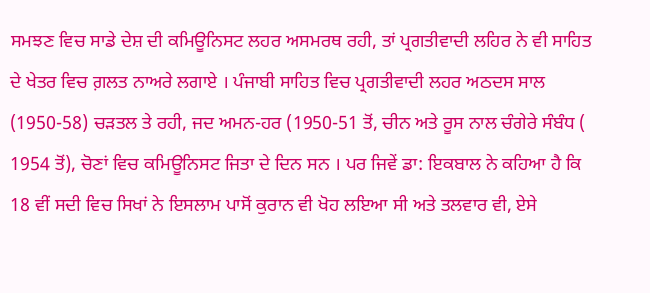ਸਮਝਣ ਵਿਚ ਸਾਡੇ ਦੇਸ਼ ਦੀ ਕਮਿਊਨਿਸਟ ਲਹਰ ਅਸਮਰਥ ਰਹੀ, ਤਾਂ ਪ੍ਰਗਤੀਵਾਦੀ ਲਹਿਰ ਨੇ ਵੀ ਸਾਹਿਤ ਦੇ ਖੇਤਰ ਵਿਚ ਗ਼ਲਤ ਨਾਅਰੇ ਲਗਾਏ । ਪੰਜਾਬੀ ਸਾਹਿਤ ਵਿਚ ਪ੍ਰਗਤੀਵਾਦੀ ਲਹਰ ਅਠਦਸ ਸਾਲ (1950-58) ਚੜਤਲ ਤੇ ਰਹੀ, ਜਦ ਅਮਨ-ਹਰ (1950-51 ਤੋਂ, ਚੀਨ ਅਤੇ ਰੂਸ ਨਾਲ ਚੰਗੇਰੇ ਸੰਬੰਧ ( 1954 ਤੋਂ), ਚੋਣਾਂ ਵਿਚ ਕਮਿਊਨਿਸਟ ਜਿਤਾ ਦੇ ਦਿਨ ਸਨ । ਪਰ ਜਿਵੇਂ ਡਾ: ਇਕਬਾਲ ਨੇ ਕਹਿਆ ਹੈ ਕਿ 18 ਵੀਂ ਸਦੀ ਵਿਚ ਸਿਖਾਂ ਨੇ ਇਸਲਾਮ ਪਾਸੋਂ ਕੁਰਾਨ ਵੀ ਖੋਹ ਲਇਆ ਸੀ ਅਤੇ ਤਲਵਾਰ ਵੀ, ਏਸੇ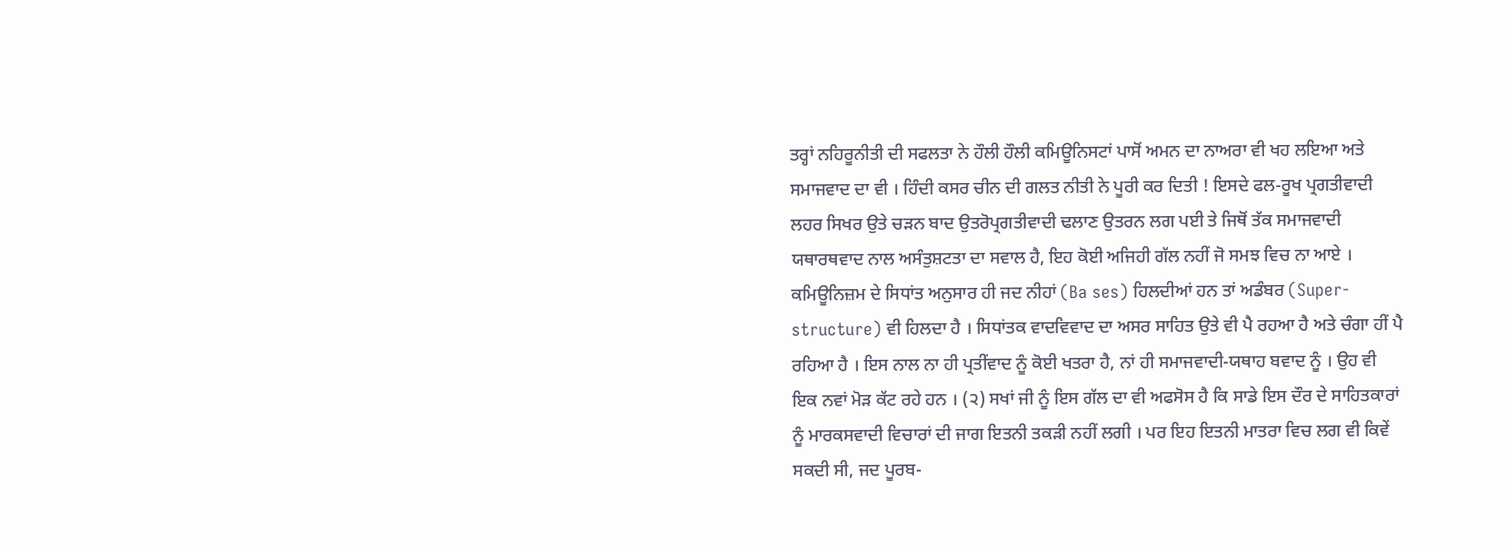ਤਰ੍ਹਾਂ ਨਹਿਰੂਨੀਤੀ ਦੀ ਸਫਲਤਾ ਨੇ ਹੌਲੀ ਹੌਲੀ ਕਮਿਊਨਿਸਟਾਂ ਪਾਸੋਂ ਅਮਨ ਦਾ ਨਾਅਰਾ ਵੀ ਖਹ ਲਇਆ ਅਤੇ ਸਮਾਜਵਾਦ ਦਾ ਵੀ । ਹਿੰਦੀ ਕਸਰ ਚੀਨ ਦੀ ਗਲਤ ਨੀਤੀ ਨੇ ਪੂਰੀ ਕਰ ਦਿਤੀ ! ਇਸਦੇ ਫਲ-ਰੂਖ ਪ੍ਰਗਤੀਵਾਦੀ ਲਹਰ ਸਿਖਰ ਉਤੇ ਚੜਨ ਬਾਦ ਉਤਰੋਪ੍ਰਗਤੀਵਾਦੀ ਢਲਾਣ ਉਤਰਨ ਲਗ ਪਈ ਤੇ ਜਿਥੋਂ ਤੱਕ ਸਮਾਜਵਾਦੀ ਯਥਾਰਥਵਾਦ ਨਾਲ ਅਸੰਤੁਸ਼ਟਤਾ ਦਾ ਸਵਾਲ ਹੈ, ਇਹ ਕੋਈ ਅਜਿਹੀ ਗੱਲ ਨਹੀਂ ਜੋ ਸਮਝ ਵਿਚ ਨਾ ਆਏ । ਕਮਿਊਨਿਜ਼ਮ ਦੇ ਸਿਧਾਂਤ ਅਨੁਸਾਰ ਹੀ ਜਦ ਨੀਹਾਂ (Ba ses) ਹਿਲਦੀਆਂ ਹਨ ਤਾਂ ਅਡੰਬਰ (Super-structure) ਵੀ ਹਿਲਦਾ ਹੈ । ਸਿਧਾਂਤਕ ਵਾਦਵਿਵਾਦ ਦਾ ਅਸਰ ਸਾਹਿਤ ਉਤੇ ਵੀ ਪੈ ਰਹਆ ਹੈ ਅਤੇ ਚੰਗਾ ਹੀਂ ਪੈ ਰਹਿਆ ਹੈ । ਇਸ ਨਾਲ ਨਾ ਹੀ ਪ੍ਰਤੀਂਵਾਦ ਨੂੰ ਕੋਈ ਖਤਰਾ ਹੈ, ਨਾਂ ਹੀ ਸਮਾਜਵਾਦੀ-ਯਥਾਹ ਬਵਾਦ ਨੂੰ । ਉਹ ਵੀ ਇਕ ਨਵਾਂ ਮੋੜ ਕੱਟ ਰਹੇ ਹਨ । (੨) ਸਖਾਂ ਜੀ ਨੂੰ ਇਸ ਗੱਲ ਦਾ ਵੀ ਅਫਸੋਸ ਹੈ ਕਿ ਸਾਡੇ ਇਸ ਦੌਰ ਦੇ ਸਾਹਿਤਕਾਰਾਂ ਨੂੰ ਮਾਰਕਸਵਾਦੀ ਵਿਚਾਰਾਂ ਦੀ ਜਾਗ ਇਤਨੀ ਤਕੜੀ ਨਹੀਂ ਲਗੀ । ਪਰ ਇਹ ਇਤਨੀ ਮਾਤਰਾ ਵਿਚ ਲਗ ਵੀ ਕਿਵੇਂ ਸਕਦੀ ਸੀ, ਜਦ ਪੂਰਬ-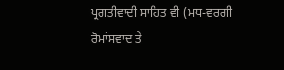ਪ੍ਰਗਤੀਵਾਦੀ ਸਾਹਿਤ ਵੀ (ਮਧ-ਵਰਗੀ ਰੋਮਾਂਸਵਾਦ ਤੇ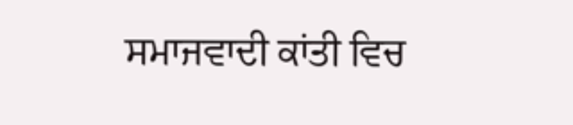ਸਮਾਜਵਾਦੀ ਕਾਂਤੀ ਵਿਚ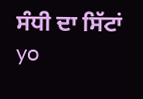ਸੰਧੀ ਦਾ ਸਿੱਟਾਂ yo